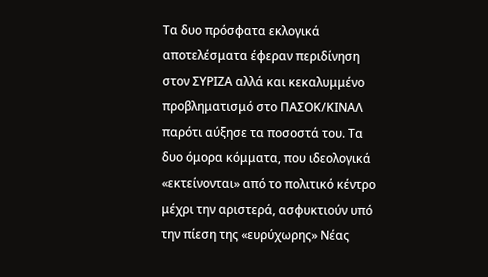Τα δυο πρόσφατα εκλογικά αποτελέσματα έφεραν περιδίνηση στον ΣΥΡΙΖΑ αλλά και κεκαλυμμένο προβληματισμό στο ΠΑΣΟΚ/ΚΙΝΑΛ παρότι αύξησε τα ποσοστά του. Τα δυο όμορα κόμματα, που ιδεολογικά «εκτείνονται» από το πολιτικό κέντρο μέχρι την αριστερά, ασφυκτιούν υπό την πίεση της «ευρύχωρης» Νέας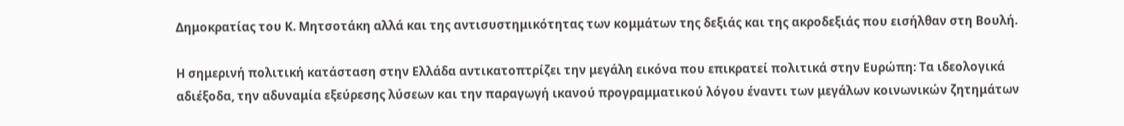Δημοκρατίας του Κ. Μητσοτάκη αλλά και της αντισυστημικότητας των κομμάτων της δεξιάς και της ακροδεξιάς που εισήλθαν στη Βουλή.

Η σημερινή πολιτική κατάσταση στην Ελλάδα αντικατοπτρίζει την μεγάλη εικόνα που επικρατεί πολιτικά στην Ευρώπη: Τα ιδεολογικά αδιέξοδα, την αδυναμία εξεύρεσης λύσεων και την παραγωγή ικανού προγραμματικού λόγου έναντι των μεγάλων κοινωνικών ζητημάτων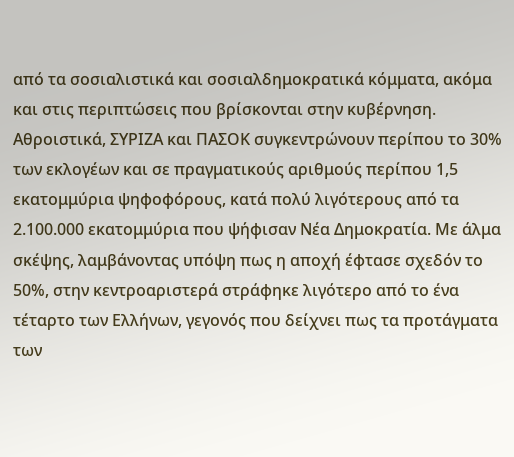από τα σοσιαλιστικά και σοσιαλδημοκρατικά κόμματα, ακόμα και στις περιπτώσεις που βρίσκονται στην κυβέρνηση.
Αθροιστικά, ΣΥΡΙΖΑ και ΠΑΣΟΚ συγκεντρώνουν περίπου το 30% των εκλογέων και σε πραγματικούς αριθμούς περίπου 1,5 εκατομμύρια ψηφοφόρους, κατά πολύ λιγότερους από τα 2.100.000 εκατομμύρια που ψήφισαν Νέα Δημοκρατία. Με άλμα σκέψης, λαμβάνοντας υπόψη πως η αποχή έφτασε σχεδόν το 50%, στην κεντροαριστερά στράφηκε λιγότερο από το ένα τέταρτο των Ελλήνων, γεγονός που δείχνει πως τα προτάγματα των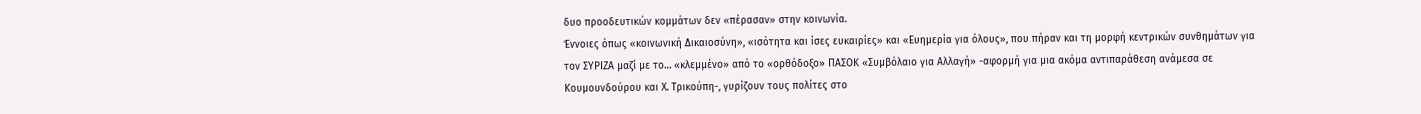δυο προοδευτικών κομμάτων δεν «πέρασαν» στην κοινωνία.
Έννοιες όπως «κοινωνική Δικαιοσύνη», «ισότητα και ίσες ευκαιρίες» και «Ευημερία για όλους», που πήραν και τη μορφή κεντρικών συνθημάτων για τον ΣΥΡΙΖΑ μαζί με το… «κλεμμένο» από το «ορθόδοξο» ΠΑΣΟΚ «Συμβόλαιο για Αλλαγή» -αφορμή για μια ακόμα αντιπαράθεση ανάμεσα σε Κουμουνδούρου και Χ. Τρικούπη-, γυρίζουν τους πολίτες στο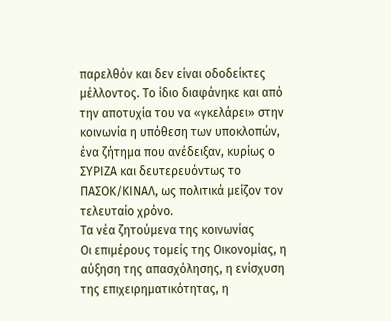παρελθόν και δεν είναι οδοδείκτες μέλλοντος. Το ίδιο διαφάνηκε και από την αποτυχία του να «γκελάρει» στην κοινωνία η υπόθεση των υποκλοπών, ένα ζήτημα που ανέδειξαν, κυρίως ο ΣΥΡΙΖΑ και δευτερευόντως το ΠΑΣΟΚ/ΚΙΝΑΛ, ως πολιτικά μείζον τον τελευταίο χρόνο.
Τα νέα ζητούμενα της κοινωνίας
Οι επιμέρους τομείς της Οικονομίας, η αύξηση της απασχόλησης, η ενίσχυση της επιχειρηματικότητας, η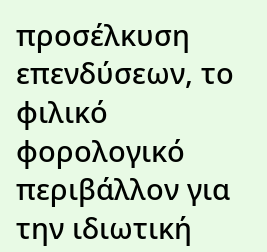προσέλκυση επενδύσεων, το φιλικό φορολογικό περιβάλλον για την ιδιωτική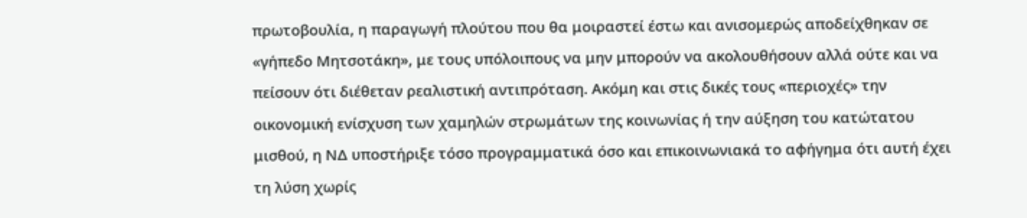πρωτοβουλία, η παραγωγή πλούτου που θα μοιραστεί έστω και ανισομερώς αποδείχθηκαν σε «γήπεδο Μητσοτάκη», με τους υπόλοιπους να μην μπορούν να ακολουθήσουν αλλά ούτε και να πείσουν ότι διέθεταν ρεαλιστική αντιπρόταση. Ακόμη και στις δικές τους «περιοχές» την οικονομική ενίσχυση των χαμηλών στρωμάτων της κοινωνίας ή την αύξηση του κατώτατου μισθού, η ΝΔ υποστήριξε τόσο προγραμματικά όσο και επικοινωνιακά το αφήγημα ότι αυτή έχει τη λύση χωρίς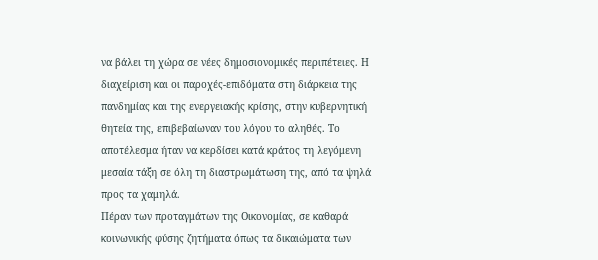να βάλει τη χώρα σε νέες δημοσιονομικές περιπέτειες. Η διαχείριση και οι παροχές-επιδόματα στη διάρκεια της πανδημίας και της ενεργειακής κρίσης, στην κυβερνητική θητεία της, επιβεβαίωναν του λόγου το αληθές. Το αποτέλεσμα ήταν να κερδίσει κατά κράτος τη λεγόμενη μεσαία τάξη σε όλη τη διαστρωμάτωση της, από τα ψηλά προς τα χαμηλά.
Πέραν των προταγμάτων της Οικονομίας, σε καθαρά κοινωνικής φύσης ζητήματα όπως τα δικαιώματα των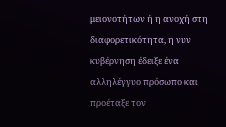μειονοτήτων ή η ανοχή στη διαφορετικότητα, η νυν κυβέρνηση έδειξε ένα αλληλέγγυο πρόσωπο και προέταξε τον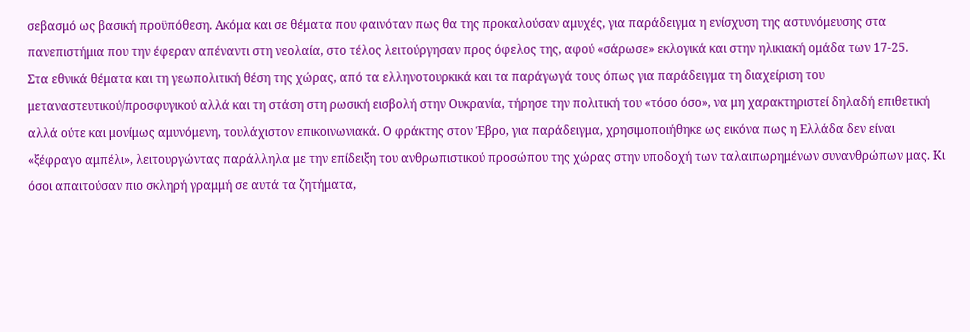σεβασμό ως βασική προϋπόθεση. Ακόμα και σε θέματα που φαινόταν πως θα της προκαλούσαν αμυχές, για παράδειγμα η ενίσχυση της αστυνόμευσης στα πανεπιστήμια που την έφεραν απέναντι στη νεολαία, στο τέλος λειτούργησαν προς όφελος της, αφού «σάρωσε» εκλογικά και στην ηλικιακή ομάδα των 17-25.
Στα εθνικά θέματα και τη γεωπολιτική θέση της χώρας, από τα ελληνοτουρκικά και τα παράγωγά τους όπως για παράδειγμα τη διαχείριση του μεταναστευτικού/προσφυγικού αλλά και τη στάση στη ρωσική εισβολή στην Ουκρανία, τήρησε την πολιτική του «τόσο όσο», να μη χαρακτηριστεί δηλαδή επιθετική αλλά ούτε και μονίμως αμυνόμενη, τουλάχιστον επικοινωνιακά. Ο φράκτης στον Έβρο, για παράδειγμα, χρησιμοποιήθηκε ως εικόνα πως η Ελλάδα δεν είναι «ξέφραγο αμπέλι», λειτουργώντας παράλληλα με την επίδειξη του ανθρωπιστικού προσώπου της χώρας στην υποδοχή των ταλαιπωρημένων συνανθρώπων μας. Κι όσοι απαιτούσαν πιο σκληρή γραμμή σε αυτά τα ζητήματα,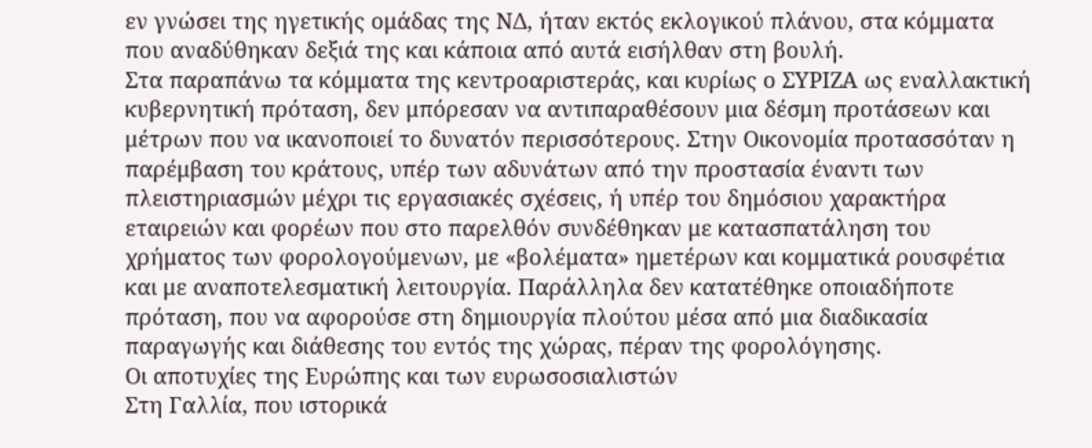εν γνώσει της ηγετικής ομάδας της ΝΔ, ήταν εκτός εκλογικού πλάνου, στα κόμματα που αναδύθηκαν δεξιά της και κάποια από αυτά εισήλθαν στη βουλή.
Στα παραπάνω τα κόμματα της κεντροαριστεράς, και κυρίως ο ΣΥΡΙΖΑ ως εναλλακτική κυβερνητική πρόταση, δεν μπόρεσαν να αντιπαραθέσουν μια δέσμη προτάσεων και μέτρων που να ικανοποιεί το δυνατόν περισσότερους. Στην Οικονομία προτασσόταν η παρέμβαση του κράτους, υπέρ των αδυνάτων από την προστασία έναντι των πλειστηριασμών μέχρι τις εργασιακές σχέσεις, ή υπέρ του δημόσιου χαρακτήρα εταιρειών και φορέων που στο παρελθόν συνδέθηκαν με κατασπατάληση του χρήματος των φορολογούμενων, με «βολέματα» ημετέρων και κομματικά ρουσφέτια και με αναποτελεσματική λειτουργία. Παράλληλα δεν κατατέθηκε οποιαδήποτε πρόταση, που να αφορούσε στη δημιουργία πλούτου μέσα από μια διαδικασία παραγωγής και διάθεσης του εντός της χώρας, πέραν της φορολόγησης.
Οι αποτυχίες της Ευρώπης και των ευρωσοσιαλιστών
Στη Γαλλία, που ιστορικά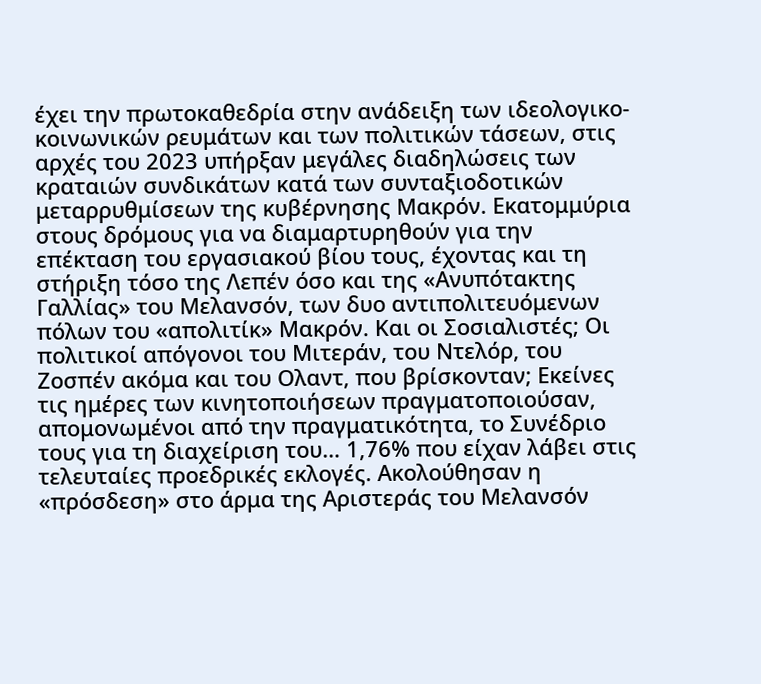έχει την πρωτοκαθεδρία στην ανάδειξη των ιδεολογικο-κοινωνικών ρευμάτων και των πολιτικών τάσεων, στις αρχές του 2023 υπήρξαν μεγάλες διαδηλώσεις των κραταιών συνδικάτων κατά των συνταξιοδοτικών μεταρρυθμίσεων της κυβέρνησης Μακρόν. Εκατομμύρια στους δρόμους για να διαμαρτυρηθούν για την επέκταση του εργασιακού βίου τους, έχοντας και τη στήριξη τόσο της Λεπέν όσο και της «Ανυπότακτης Γαλλίας» του Μελανσόν, των δυο αντιπολιτευόμενων πόλων του «απολιτίκ» Μακρόν. Και οι Σοσιαλιστές; Οι πολιτικοί απόγονοι του Μιτεράν, του Ντελόρ, του Ζοσπέν ακόμα και του Ολαντ, που βρίσκονταν; Εκείνες τις ημέρες των κινητοποιήσεων πραγματοποιούσαν, απομονωμένοι από την πραγματικότητα, το Συνέδριο τους για τη διαχείριση του… 1,76% που είχαν λάβει στις τελευταίες προεδρικές εκλογές. Ακολούθησαν η «πρόσδεση» στο άρμα της Αριστεράς του Μελανσόν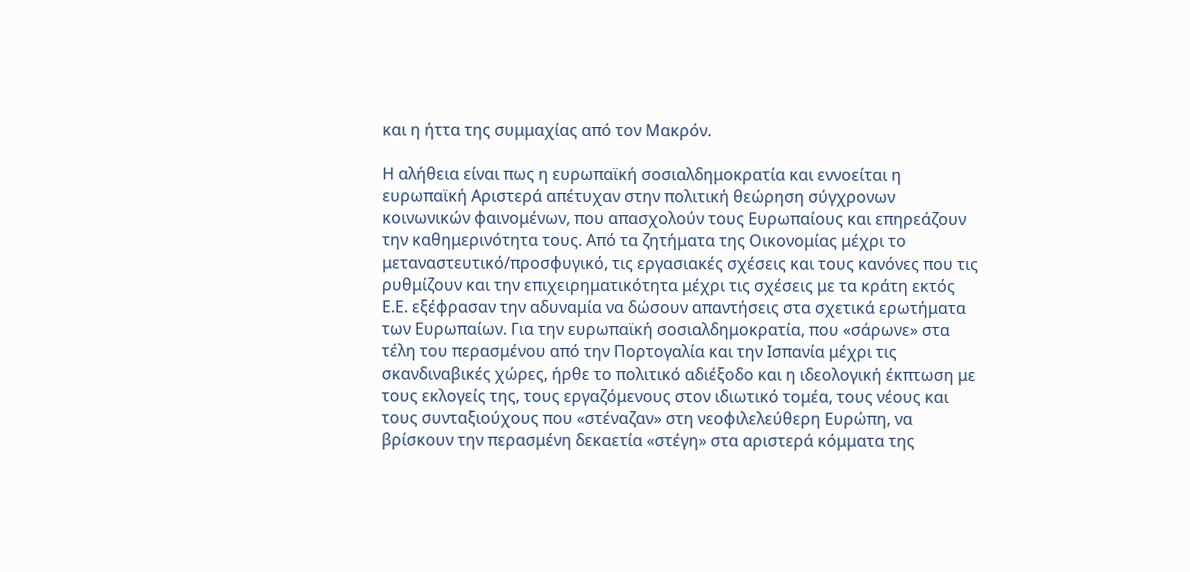και η ήττα της συμμαχίας από τον Μακρόν.

Η αλήθεια είναι πως η ευρωπαϊκή σοσιαλδημοκρατία και εννοείται η ευρωπαϊκή Αριστερά απέτυχαν στην πολιτική θεώρηση σύγχρονων κοινωνικών φαινομένων, που απασχολούν τους Ευρωπαίους και επηρεάζουν την καθημερινότητα τους. Από τα ζητήματα της Οικονομίας μέχρι το μεταναστευτικό/προσφυγικό, τις εργασιακές σχέσεις και τους κανόνες που τις ρυθμίζουν και την επιχειρηματικότητα μέχρι τις σχέσεις με τα κράτη εκτός Ε.Ε. εξέφρασαν την αδυναμία να δώσουν απαντήσεις στα σχετικά ερωτήματα των Ευρωπαίων. Για την ευρωπαϊκή σοσιαλδημοκρατία, που «σάρωνε» στα τέλη του περασμένου από την Πορτογαλία και την Ισπανία μέχρι τις σκανδιναβικές χώρες, ήρθε το πολιτικό αδιέξοδο και η ιδεολογική έκπτωση με τους εκλογείς της, τους εργαζόμενους στον ιδιωτικό τομέα, τους νέους και τους συνταξιούχους που «στέναζαν» στη νεοφιλελεύθερη Ευρώπη, να βρίσκουν την περασμένη δεκαετία «στέγη» στα αριστερά κόμματα της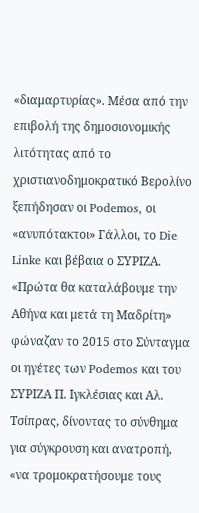«διαμαρτυρίας». Μέσα από την επιβολή της δημοσιονομικής λιτότητας από το χριστιανοδημοκρατικό Βερολίνο ξεπήδησαν οι Podemos, οι «ανυπότακτοι» Γάλλοι, το Die Linke και βέβαια ο ΣΥΡΙΖΑ. «Πρώτα θα καταλάβουμε την Αθήνα και μετά τη Μαδρίτη» φώναζαν το 2015 στο Σύνταγμα οι ηγέτες των Podemos και του ΣΥΡΙΖΑ Π. Ιγκλέσιας και Αλ. Τσίπρας, δίνοντας το σύνθημα για σύγκρουση και ανατροπή, «να τρομοκρατήσουμε τους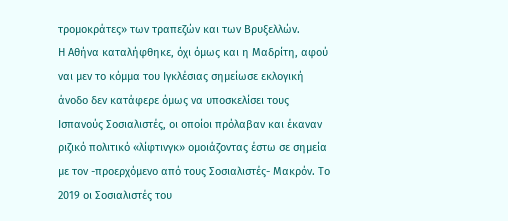τρομοκράτες» των τραπεζών και των Βρυξελλών.
Η Αθήνα καταλήφθηκε, όχι όμως και η Μαδρίτη, αφού ναι μεν το κόμμα του Ιγκλέσιας σημείωσε εκλογική άνοδο δεν κατάφερε όμως να υποσκελίσει τους Ισπανούς Σοσιαλιστές, οι οποίοι πρόλαβαν και έκαναν ριζικό πολιτικό «λίφτινγκ» ομοιάζοντας έστω σε σημεία με τον -προερχόμενο από τους Σοσιαλιστές- Μακρόν. Το 2019 οι Σοσιαλιστές του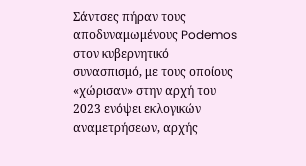Σάντσες πήραν τους αποδυναμωμένους Podemos στον κυβερνητικό συνασπισμό, με τους οποίους «χώρισαν» στην αρχή του 2023 ενόψει εκλογικών αναμετρήσεων, αρχής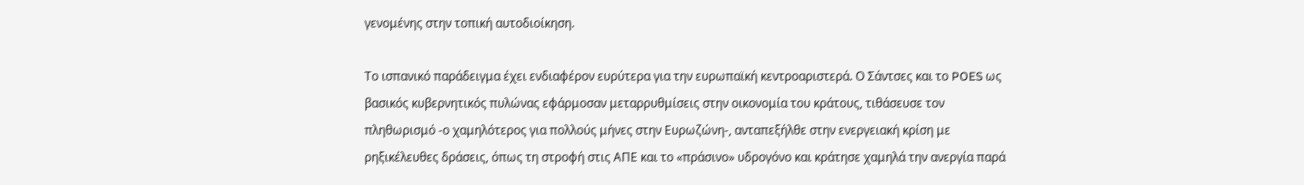γενομένης στην τοπική αυτοδιοίκηση.

Το ισπανικό παράδειγμα έχει ενδιαφέρον ευρύτερα για την ευρωπαϊκή κεντροαριστερά. Ο Σάντσες και το POES ως βασικός κυβερνητικός πυλώνας εφάρμοσαν μεταρρυθμίσεις στην οικονομία του κράτους, τιθάσευσε τον πληθωρισμό -ο χαμηλότερος για πολλούς μήνες στην Ευρωζώνη-, ανταπεξήλθε στην ενεργειακή κρίση με ρηξικέλευθες δράσεις, όπως τη στροφή στις ΑΠΕ και το «πράσινο» υδρογόνο και κράτησε χαμηλά την ανεργία παρά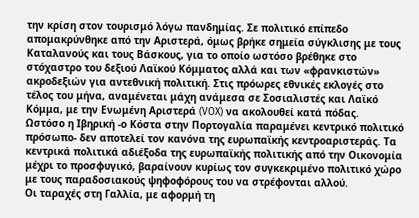την κρίση στον τουρισμό λόγω πανδημίας. Σε πολιτικό επίπεδο απομακρύνθηκε από την Αριστερά, όμως βρήκε σημεία σύγκλισης με τους Καταλανούς και τους Βάσκους, για το οποίο ωστόσο βρέθηκε στο στόχαστρο του δεξιού Λαϊκού Κόμματος αλλά και των «φρανκιστών» ακροδεξιών για αντεθνική πολιτική. Στις πρόωρες εθνικές εκλογές στο τέλος του μήνα, αναμένεται μάχη ανάμεσα σε Σοσιαλιστές και Λαϊκό Κόμμα, με την Ενωμένη Αριστερά (VOX) να ακολουθεί κατά πόδας.
Ωστόσο η Ιβηρική -ο Κόστα στην Πορτογαλία παραμένει κεντρικό πολιτικό πρόσωπο- δεν αποτελεί τον κανόνα της ευρωπαϊκής κεντροαριστεράς. Τα κεντρικά πολιτικά αδιέξοδα της ευρωπαϊκής πολιτικής από την Οικονομία μέχρι το προσφυγικό, βαραίνουν κυρίως τον συγκεκριμένο πολιτικό χώρο με τους παραδοσιακούς ψηφοφόρους του να στρέφονται αλλού.
Οι ταραχές στη Γαλλία, με αφορμή τη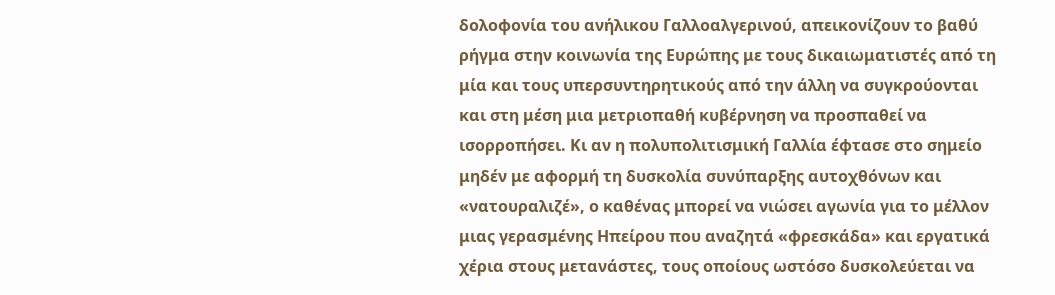δολοφονία του ανήλικου Γαλλοαλγερινού, απεικονίζουν το βαθύ ρήγμα στην κοινωνία της Ευρώπης με τους δικαιωματιστές από τη μία και τους υπερσυντηρητικούς από την άλλη να συγκρούονται και στη μέση μια μετριοπαθή κυβέρνηση να προσπαθεί να ισορροπήσει. Κι αν η πολυπολιτισμική Γαλλία έφτασε στο σημείο μηδέν με αφορμή τη δυσκολία συνύπαρξης αυτοχθόνων και «νατουραλιζέ», ο καθένας μπορεί να νιώσει αγωνία για το μέλλον μιας γερασμένης Ηπείρου που αναζητά «φρεσκάδα» και εργατικά χέρια στους μετανάστες, τους οποίους ωστόσο δυσκολεύεται να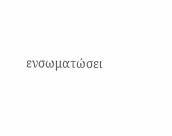ενσωματώσει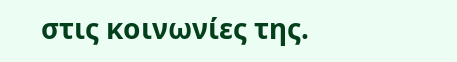στις κοινωνίες της.